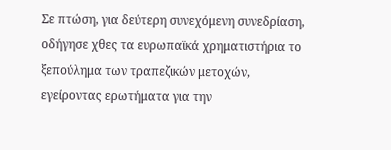Σε πτώση, για δεύτερη συνεχόμενη συνεδρίαση, οδήγησε χθες τα ευρωπαϊκά χρηματιστήρια το ξεπούλημα των τραπεζικών μετοχών, εγείροντας ερωτήματα για την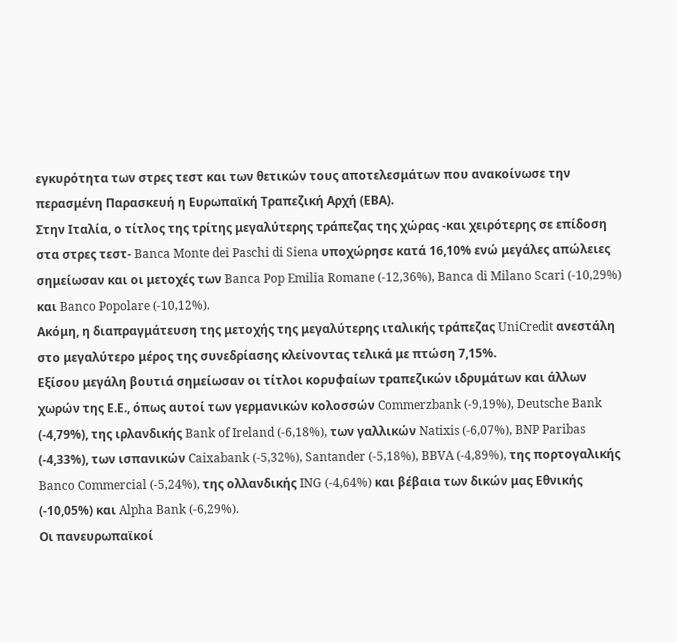εγκυρότητα των στρες τεστ και των θετικών τους αποτελεσμάτων που ανακοίνωσε την περασμένη Παρασκευή η Ευρωπαϊκή Τραπεζική Αρχή (ΕΒΑ).
Στην Ιταλία, ο τίτλος της τρίτης μεγαλύτερης τράπεζας της χώρας -και χειρότερης σε επίδοση στα στρες τεστ- Banca Monte dei Paschi di Siena υποχώρησε κατά 16,10% ενώ μεγάλες απώλειες σημείωσαν και οι μετοχές των Banca Pop Emilia Romane (-12,36%), Banca di Milano Scari (-10,29%) και Banco Popolare (-10,12%).
Ακόμη, η διαπραγμάτευση της μετοχής της μεγαλύτερης ιταλικής τράπεζας UniCredit ανεστάλη στο μεγαλύτερο μέρος της συνεδρίασης κλείνοντας τελικά με πτώση 7,15%.
Εξίσου μεγάλη βουτιά σημείωσαν οι τίτλοι κορυφαίων τραπεζικών ιδρυμάτων και άλλων χωρών της Ε.Ε., όπως αυτοί των γερμανικών κολοσσών Commerzbank (-9,19%), Deutsche Bank (-4,79%), της ιρλανδικής Bank of Ireland (-6,18%), των γαλλικών Natixis (-6,07%), BNP Paribas (-4,33%), των ισπανικών Caixabank (-5,32%), Santander (-5,18%), BBVA (-4,89%), της πορτογαλικής Banco Commercial (-5,24%), της ολλανδικής ING (-4,64%) και βέβαια των δικών μας Εθνικής (-10,05%) και Alpha Bank (-6,29%).
Οι πανευρωπαϊκοί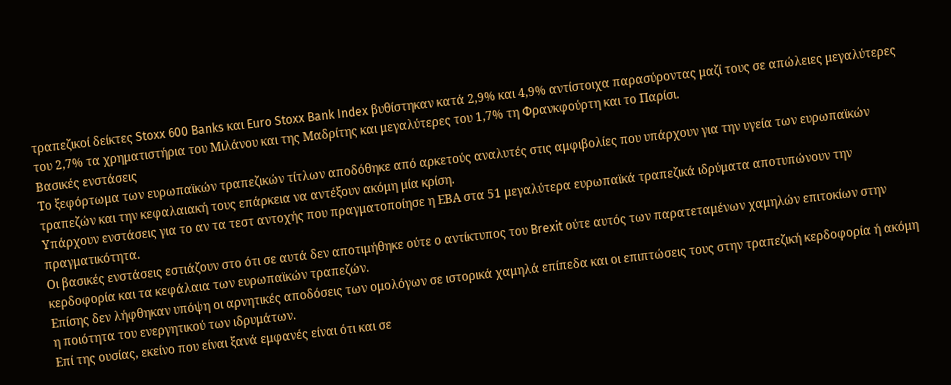τραπεζικοί δείκτες Stoxx 600 Banks και Euro Stoxx Bank Index βυθίστηκαν κατά 2,9% και 4,9% αντίστοιχα παρασύροντας μαζί τους σε απώλειες μεγαλύτερες του 2,7% τα χρηματιστήρια του Μιλάνου και της Μαδρίτης και μεγαλύτερες του 1,7% τη Φρανκφούρτη και το Παρίσι.
Βασικές ενστάσεις
Το ξεφόρτωμα των ευρωπαϊκών τραπεζικών τίτλων αποδόθηκε από αρκετούς αναλυτές στις αμφιβολίες που υπάρχουν για την υγεία των ευρωπαϊκών τραπεζών και την κεφαλαιακή τους επάρκεια να αντέξουν ακόμη μία κρίση.
Υπάρχουν ενστάσεις για το αν τα τεστ αντοχής που πραγματοποίησε η ΕΒΑ στα 51 μεγαλύτερα ευρωπαϊκά τραπεζικά ιδρύματα αποτυπώνουν την πραγματικότητα.
Οι βασικές ενστάσεις εστιάζουν στο ότι σε αυτά δεν αποτιμήθηκε ούτε ο αντίκτυπος του Brexit ούτε αυτός των παρατεταμένων χαμηλών επιτοκίων στην κερδοφορία και τα κεφάλαια των ευρωπαϊκών τραπεζών.
Επίσης δεν λήφθηκαν υπόψη οι αρνητικές αποδόσεις των ομολόγων σε ιστορικά χαμηλά επίπεδα και οι επιπτώσεις τους στην τραπεζική κερδοφορία ή ακόμη η ποιότητα του ενεργητικού των ιδρυμάτων.
Επί της ουσίας, εκείνο που είναι ξανά εμφανές είναι ότι και σε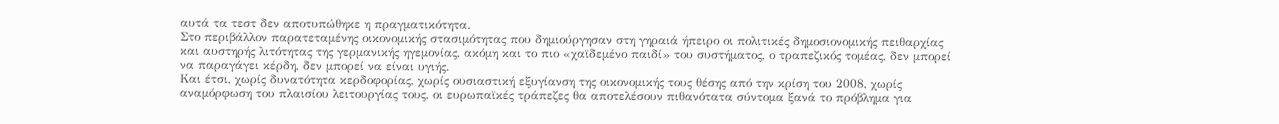αυτά τα τεστ δεν αποτυπώθηκε η πραγματικότητα.
Στο περιβάλλον παρατεταμένης οικονομικής στασιμότητας που δημιούργησαν στη γηραιά ήπειρο οι πολιτικές δημοσιονομικής πειθαρχίας και αυστηρής λιτότητας της γερμανικής ηγεμονίας, ακόμη και το πιο «χαϊδεμένο παιδί» του συστήματος, ο τραπεζικός τομέας, δεν μπορεί να παραγάγει κέρδη, δεν μπορεί να είναι υγιής.
Και έτσι, χωρίς δυνατότητα κερδοφορίας, χωρίς ουσιαστική εξυγίανση της οικονομικής τους θέσης από την κρίση του 2008, χωρίς αναμόρφωση του πλαισίου λειτουργίας τους, οι ευρωπαϊκές τράπεζες θα αποτελέσουν πιθανότατα σύντομα ξανά το πρόβλημα για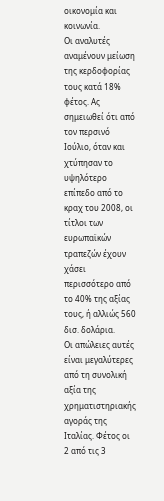οικονομία και κοινωνία.
Οι αναλυτές αναμένουν μείωση της κερδοφορίας τους κατά 18% φέτος. Ας σημειωθεί ότι από τον περσινό Ιούλιο, όταν και χτύπησαν το υψηλότερο επίπεδο από το κραχ του 2008, οι τίτλοι των ευρωπαϊκών τραπεζών έχουν χάσει περισσότερο από το 40% της αξίας τους, ή αλλιώς 560 δισ. δολάρια.
Οι απώλειες αυτές είναι μεγαλύτερες από τη συνολική αξία της χρηματιστηριακής αγοράς της Ιταλίας. Φέτος οι 2 από τις 3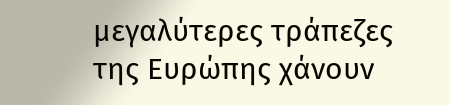μεγαλύτερες τράπεζες της Ευρώπης χάνουν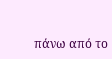πάνω από το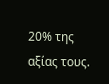20% της αξίας τους.